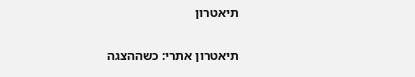תיאטרון

תיאטרון אתרי: כשההצגה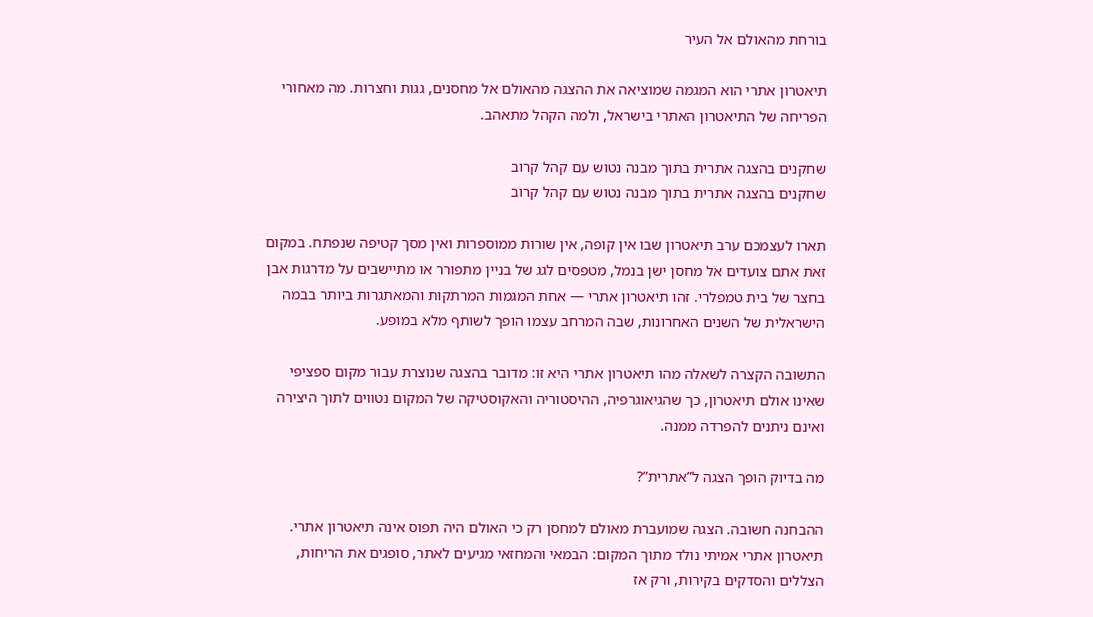בורחת מהאולם אל העיר

תיאטרון אתרי הוא המגמה שמוציאה את ההצגה מהאולם אל מחסנים, גגות וחצרות. מה מאחורי הפריחה של התיאטרון האתרי בישראל, ולמה הקהל מתאהב.

שחקנים בהצגה אתרית בתוך מבנה נטוש עם קהל קרוב
שחקנים בהצגה אתרית בתוך מבנה נטוש עם קהל קרוב

תארו לעצמכם ערב תיאטרון שבו אין קופה, אין שורות ממוספרות ואין מסך קטיפה שנפתח. במקום זאת אתם צועדים אל מחסן ישן בנמל, מטפסים לגג של בניין מתפורר או מתיישבים על מדרגות אבן בחצר של בית טמפלרי. זהו תיאטרון אתרי — אחת המגמות המרתקות והמאתגרות ביותר בבמה הישראלית של השנים האחרונות, שבה המרחב עצמו הופך לשותף מלא במופע.

התשובה הקצרה לשאלה מהו תיאטרון אתרי היא זו: מדובר בהצגה שנוצרת עבור מקום ספציפי שאינו אולם תיאטרון, כך שהגיאוגרפיה, ההיסטוריה והאקוסטיקה של המקום נטווים לתוך היצירה ואינם ניתנים להפרדה ממנה.

מה בדיוק הופך הצגה ל”אתרית”?

ההבחנה חשובה. הצגה שמועברת מאולם למחסן רק כי האולם היה תפוס אינה תיאטרון אתרי. תיאטרון אתרי אמיתי נולד מתוך המקום: הבמאי והמחזאי מגיעים לאתר, סופגים את הריחות, הצללים והסדקים בקירות, ורק אז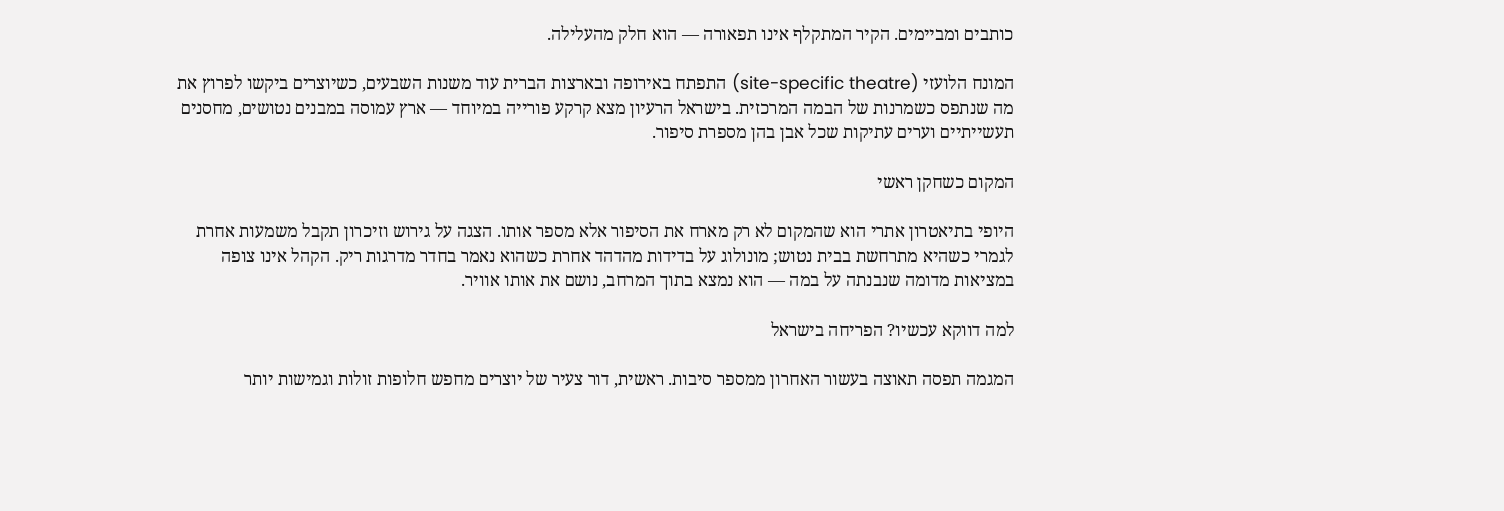כותבים ומביימים. הקיר המתקלף אינו תפאורה — הוא חלק מהעלילה.

המונח הלועזי (site-specific theatre) התפתח באירופה ובארצות הברית עוד משנות השבעים, כשיוצרים ביקשו לפרוץ את מה שנתפס כשמרנות של הבמה המרכזית. בישראל הרעיון מצא קרקע פורייה במיוחד — ארץ עמוסה במבנים נטושים, מחסנים תעשייתיים וערים עתיקות שכל אבן בהן מספרת סיפור.

המקום כשחקן ראשי

היופי בתיאטרון אתרי הוא שהמקום לא רק מארח את הסיפור אלא מספר אותו. הצגה על גירוש וזיכרון תקבל משמעות אחרת לגמרי כשהיא מתרחשת בבית נטוש; מונולוג על בדידות מהדהד אחרת כשהוא נאמר בחדר מדרגות ריק. הקהל אינו צופה במציאות מדומה שנבנתה על במה — הוא נמצא בתוך המרחב, נושם את אותו אוויר.

למה דווקא עכשיו? הפריחה בישראל

המגמה תפסה תאוצה בעשור האחרון ממספר סיבות. ראשית, דור צעיר של יוצרים מחפש חלופות זולות וגמישות יותר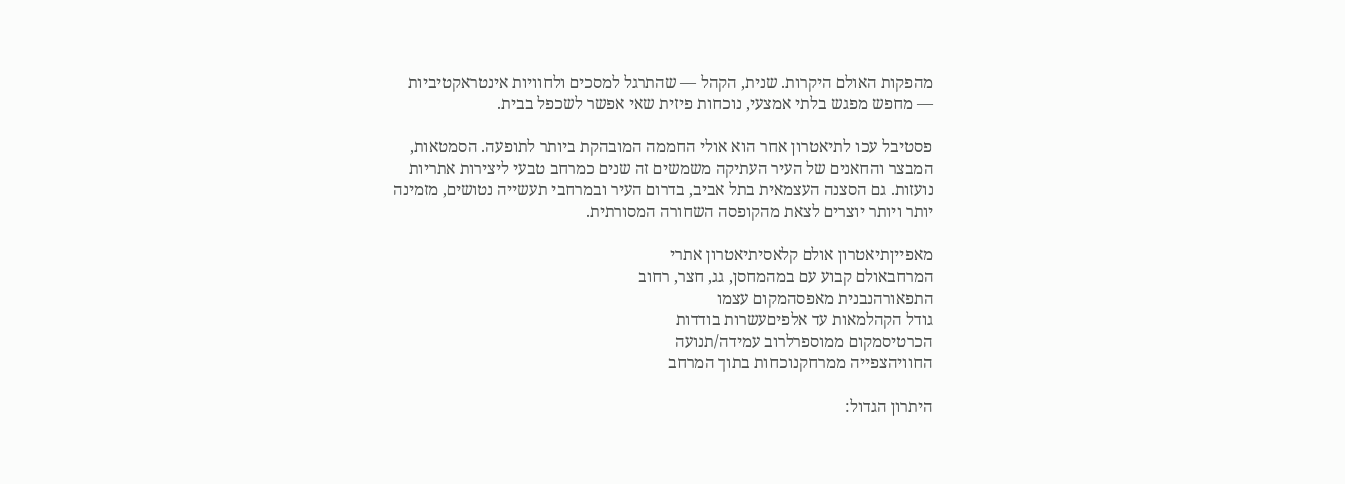מהפקות האולם היקרות. שנית, הקהל — שהתרגל למסכים ולחוויות אינטראקטיביות — מחפש מפגש בלתי אמצעי, נוכחות פיזית שאי אפשר לשכפל בבית.

פסטיבל עכו לתיאטרון אחר הוא אולי החממה המובהקת ביותר לתופעה. הסמטאות, המבצר והחאנים של העיר העתיקה משמשים זה שנים כמרחב טבעי ליצירות אתריות נועזות. גם הסצנה העצמאית בתל אביב, בדרום העיר ובמרחבי תעשייה נטושים, מזמינה יותר ויותר יוצרים לצאת מהקופסה השחורה המסורתית.

מאפייןתיאטרון אולם קלאסיתיאטרון אתרי
המרחבאולם קבוע עם במהמחסן, גג, חצר, רחוב
התפאורהנבנית מאפסהמקום עצמו
גודל הקהלמאות עד אלפיםעשרות בודדות
הכרטיסמקום ממוספרלרוב עמידה/תנועה
החוויהצפייה ממרחקנוכחות בתוך המרחב

היתרון הגדול: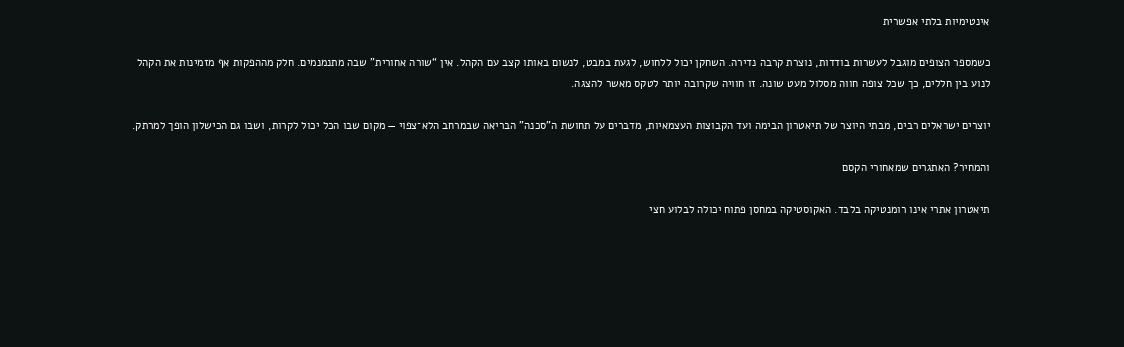אינטימיות בלתי אפשרית

כשמספר הצופים מוגבל לעשרות בודדות, נוצרת קרבה נדירה. השחקן יכול ללחוש, לגעת במבט, לנשום באותו קצב עם הקהל. אין “שורה אחורית” שבה מתנמנמים. חלק מההפקות אף מזמינות את הקהל לנוע בין חללים, כך שכל צופה חווה מסלול מעט שונה. זו חוויה שקרובה יותר לטקס מאשר להצגה.

יוצרים ישראלים רבים, מבתי היוצר של תיאטרון הבימה ועד הקבוצות העצמאיות, מדברים על תחושת ה”סכנה” הבריאה שבמרחב הלא־צפוי — מקום שבו הכל יכול לקרות, ושבו גם הכישלון הופך למרתק.

והמחיר? האתגרים שמאחורי הקסם

תיאטרון אתרי אינו רומנטיקה בלבד. האקוסטיקה במחסן פתוח יכולה לבלוע חצי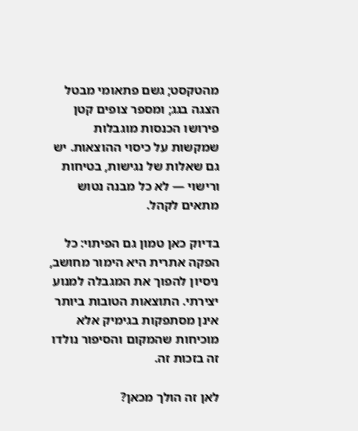מהטקסט; גשם פתאומי מבטל הצגה בגג; ומספר צופים קטן פירושו הכנסות מוגבלות שמקשות על כיסוי ההוצאות. יש גם שאלות של נגישות, בטיחות ורישוי — לא כל מבנה נטוש מתאים לקהל.

בדיוק כאן טמון גם הפיתוי: כל הפקה אתרית היא הימור מחושב, ניסיון להפוך את המגבלה למנוע יצירתי. התוצאות הטובות ביותר אינן מסתפקות בגימיק אלא מוכיחות שהמקום והסיפור נולדו זה בזכות זה.

לאן זה הולך מכאן?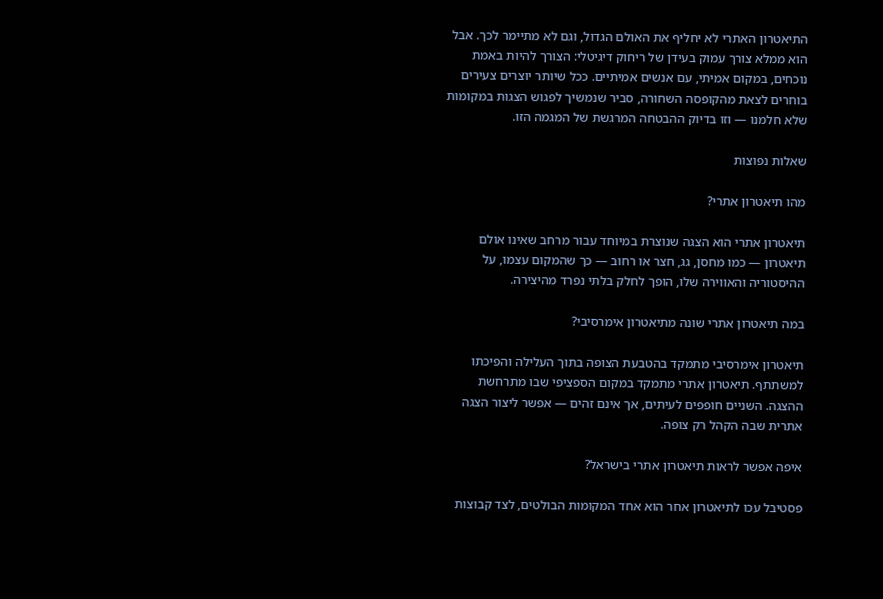התיאטרון האתרי לא יחליף את האולם הגדול, וגם לא מתיימר לכך. אבל הוא ממלא צורך עמוק בעידן של ריחוק דיגיטלי: הצורך להיות באמת נוכחים, במקום אמיתי, עם אנשים אמיתיים. ככל שיותר יוצרים צעירים בוחרים לצאת מהקופסה השחורה, סביר שנמשיך לפגוש הצגות במקומות שלא חלמנו — וזו בדיוק ההבטחה המרגשת של המגמה הזו.

שאלות נפוצות

מהו תיאטרון אתרי?

תיאטרון אתרי הוא הצגה שנוצרת במיוחד עבור מרחב שאינו אולם תיאטרון — כמו מחסן, גג, חצר או רחוב — כך שהמקום עצמו, על ההיסטוריה והאווירה שלו, הופך לחלק בלתי נפרד מהיצירה.

במה תיאטרון אתרי שונה מתיאטרון אימרסיבי?

תיאטרון אימרסיבי מתמקד בהטבעת הצופה בתוך העלילה והפיכתו למשתתף. תיאטרון אתרי מתמקד במקום הספציפי שבו מתרחשת ההצגה. השניים חופפים לעיתים, אך אינם זהים — אפשר ליצור הצגה אתרית שבה הקהל רק צופה.

איפה אפשר לראות תיאטרון אתרי בישראל?

פסטיבל עכו לתיאטרון אחר הוא אחד המקומות הבולטים, לצד קבוצות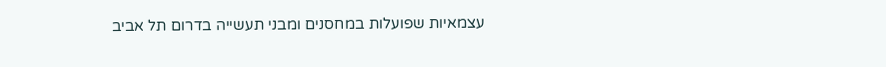עצמאיות שפועלות במחסנים ומבני תעשייה בדרום תל אביב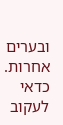ובערים אחרות. כדאי לעקוב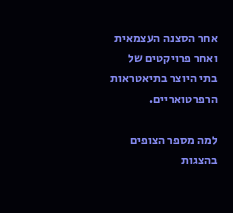אחר הסצנה העצמאית ואחר פרויקטים של בתי היוצר בתיאטראות הרפרטואריים.

למה מספר הצופים בהצגות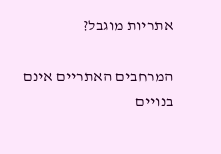אתריות מוגבל?

המרחבים האתריים אינם בנויים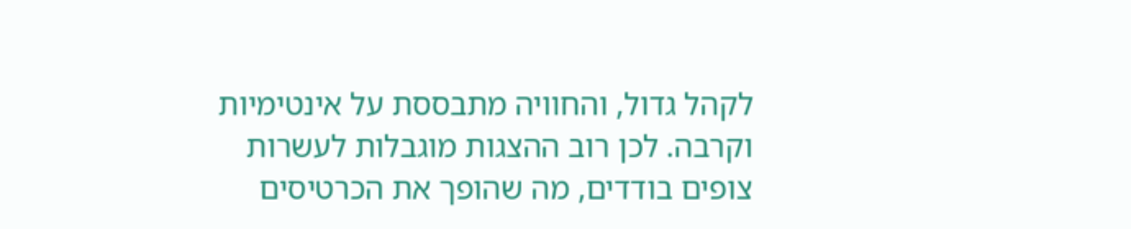לקהל גדול, והחוויה מתבססת על אינטימיות וקרבה. לכן רוב ההצגות מוגבלות לעשרות צופים בודדים, מה שהופך את הכרטיסים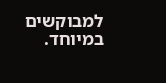למבוקשים במיוחד.